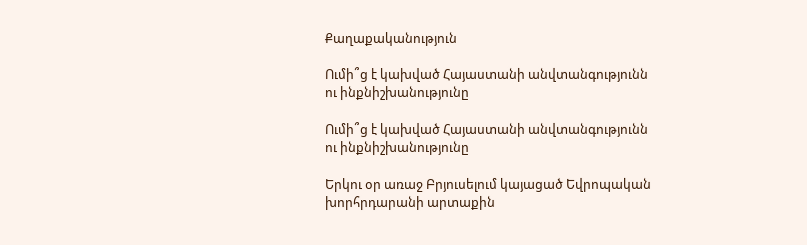Քաղաքականություն

Ումի՞ց է կախված Հայաստանի անվտանգությունն ու ինքնիշխանությունը

Ումի՞ց է կախված Հայաստանի անվտանգությունն ու ինքնիշխանությունը

Երկու օր առաջ Բրյուսելում կայացած Եվրոպական խորհրդարանի արտաքին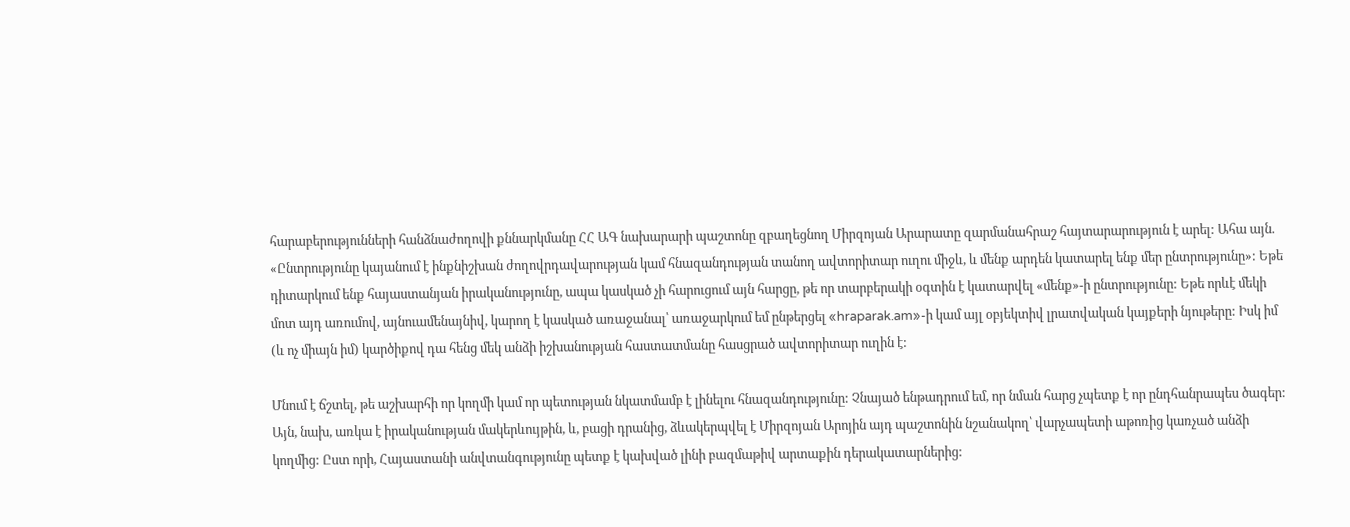հարաբերությունների հանձնաժողովի քննարկմանը ՀՀ ԱԳ նախարարի պաշտոնը զբաղեցնող Միրզոյան Արարատը զարմանահրաշ հայտարարություն է արել: Ահա այն. «Ընտրությունը կայանում է ինքնիշխան ժողովրդավարության կամ հնազանդության տանող ավտորիտար ուղու միջև, և մենք արդեն կատարել ենք մեր ընտրությունը»: Եթե դիտարկում ենք հայաստանյան իրականությունը, ապա կասկած չի հարուցում այն հարցը, թե որ տարբերակի օգտին է կատարվել «մենք»-ի ընտրությունը: Եթե որևէ մեկի մոտ այդ առումով, այնուամենայնիվ, կարող է կասկած առաջանալ՝ առաջարկում եմ ընթերցել «hraparak.am»-ի կամ այլ օբյեկտիվ լրատվական կայքերի նյութերը: Իսկ իմ (և ոչ միայն իմ) կարծիքով դա հենց մեկ անձի իշխանության հաստատմանը հասցրած ավտորիտար ուղին է:

Մնում է ճշտել, թե աշխարհի որ կողմի կամ որ պետության նկատմամբ է լինելու հնազանդությունը: Չնայած ենթադրում եմ, որ նման հարց չպետք է որ ընդհանրապես ծագեր: Այն, նախ, առկա է իրականության մակերևույթին, և, բացի դրանից, ձևակերպվել է Միրզոյան Արոյին այդ պաշտոնին նշանակող՝ վարչապետի աթոռից կառչած անձի կողմից: Ըստ որի, Հայաստանի անվտանգությունը պետք է կախված լինի բազմաթիվ արտաքին դերակատարներից: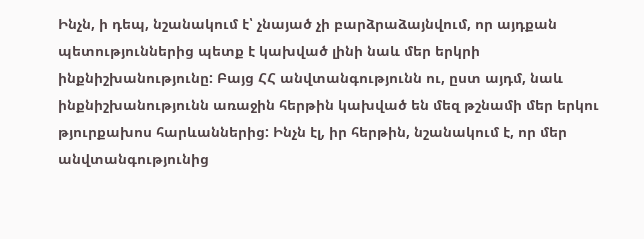Ինչն, ի դեպ, նշանակում է՝ չնայած չի բարձրաձայնվում, որ այդքան պետություններից պետք է կախված լինի նաև մեր երկրի ինքնիշխանությունը: Բայց ՀՀ անվտանգությունն ու, ըստ այդմ, նաև ինքնիշխանությունն առաջին հերթին կախված են մեզ թշնամի մեր երկու թյուրքախոս հարևաններից: Ինչն էլ, իր հերթին, նշանակում է, որ մեր անվտանգությունից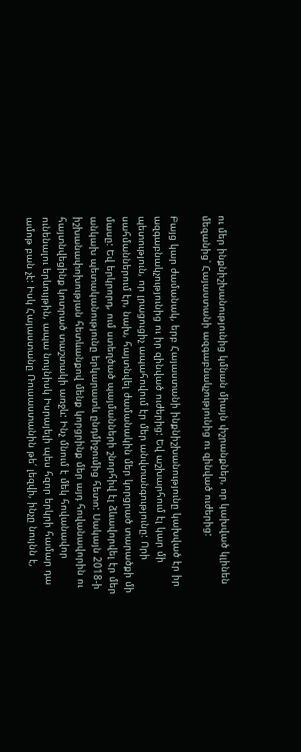ու մեր ինքնիշխանությունից կմնան միայն փշրանքներ, որ կախված կլինեն մեզանից՝ Հայաստանի ազգաբնակչությունից ու զինված ուժերից:

Բայց կար ժամանակ, երբ Հայաստանի ինքնիշխանությունը կախված էր իր ազգաբնակչությունից ու իր զինված ուժերից: Եվ աշխարհում էլ կար մի պետություն, որ լրացուցիչ ապահովում էր մեր անվտանգությունը: Որի սահմաններում էր, նախ, հայտնվել ժամանակին մեր կորցրած տարածքի մի մասը: Եվ երկրորդ, ում ստեղծած պայմանների շնորհիվ էլ ձևավորվել էր մեր անկախ պետականությունը երկարատև ընդմիջումից հետո: Սակայն 2018-ի իշխանափոխության հետևանքով մենք կորցրինք մեր այդ հովանավորին ու հայտնվեցինք կոտրած տաշտակի առջև: Ինչ մնում է մեկ հովանավոր ունենալու երևույթին, ապա նույնիսկ Իսրայելի պես հզոր երկրի համար դա ամոթ բան չէ: Իսկ Հայաստանը Ռուսաստանին թե՛ լեզվի, ինչը նույնն է,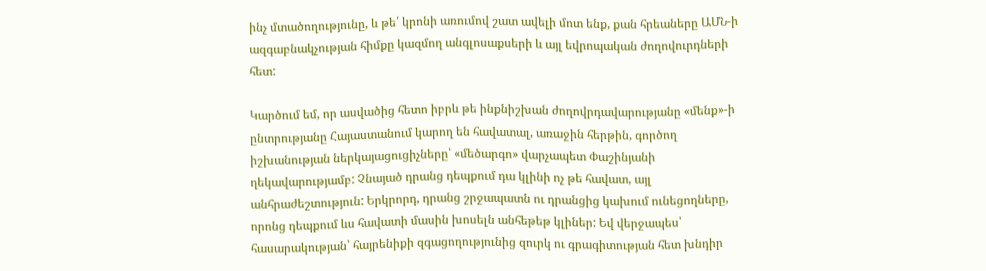ինչ մտածողությունը, և թե՛ կրոնի առումով շատ ավելի մոտ ենք, քան հրեաները ԱՄՆ-ի ազգաբնակչության հիմքը կազմող անգլոսաքսերի և այլ եվրոպական ժողովուրդների հետ:

Կարծում եմ, որ ասվածից հետո իբրև թե ինքնիշխան ժողովրդավարությանը «մենք»-ի ընտրությանը Հայաստանում կարող են հավատալ, առաջին հերթին, գործող իշխանության ներկայացուցիչները՝ «մեծարգո» վարչապետ Փաշինյանի ղեկավարությամբ: Չնայած դրանց դեպքում դա կլինի ոչ թե հավատ, այլ անհրաժեշտություն: Երկրորդ, դրանց շրջապատն ու դրանցից կախում ունեցողները, որոնց դեպքում ևս հավատի մասին խոսելն անհեթեթ կլիներ: Եվ վերջապես՝ հասարակության՝ հայրենիքի զգացողությունից զուրկ ու գրագիտության հետ խնդիր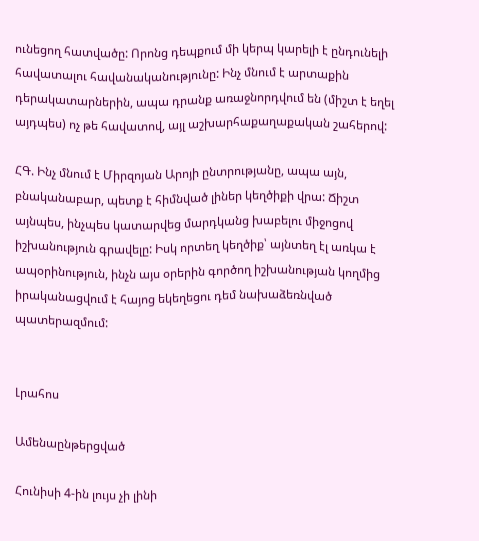ունեցող հատվածը: Որոնց դեպքում մի կերպ կարելի է ընդունելի հավատալու հավանականությունը: Ինչ մնում է արտաքին դերակատարներին, ապա դրանք առաջնորդվում են (միշտ է եղել այդպես) ոչ թե հավատով, այլ աշխարհաքաղաքական շահերով:

ՀԳ. Ինչ մնում է Միրզոյան Արոյի ընտրությանը, ապա այն, բնականաբար, պետք է հիմնված լիներ կեղծիքի վրա: Ճիշտ այնպես, ինչպես կատարվեց մարդկանց խաբելու միջոցով իշխանություն գրավելը: Իսկ որտեղ կեղծիք՝ այնտեղ էլ առկա է ապօրինություն, ինչն այս օրերին գործող իշխանության կողմից իրականացվում է հայոց եկեղեցու դեմ նախաձեռնված պատերազմում:


Լրահոս

Ամենաընթերցված

Հունիսի 4-ին լույս չի լինի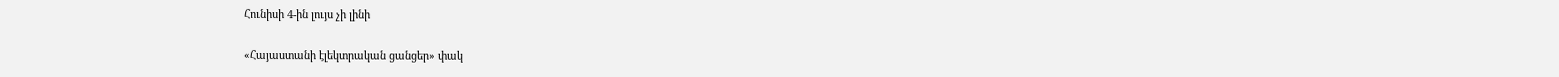Հունիսի 4-ին լույս չի լինի

«Հայաստանի էլեկտրական ցանցեր» փակ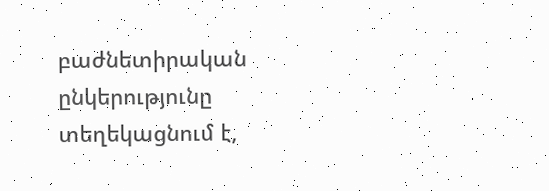բաժնետիրական ընկերությունը տեղեկացնում է,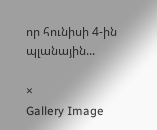որ հունիսի 4-ին պլանային...

×
Gallery Image